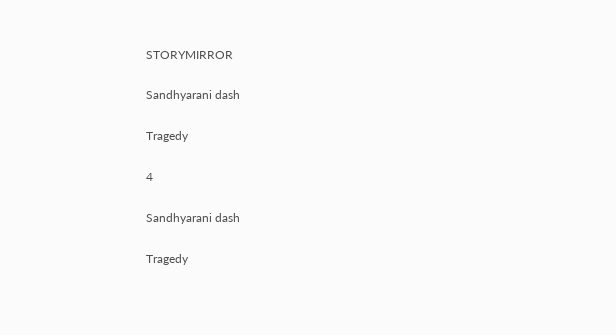STORYMIRROR

Sandhyarani dash

Tragedy

4

Sandhyarani dash

Tragedy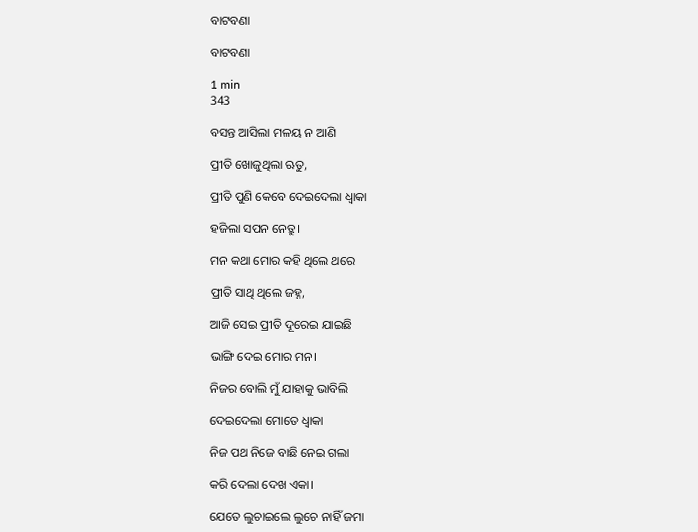ବାଟବଣା

ବାଟବଣା

1 min
343

ବସନ୍ତ ଆସିଲା ମଳୟ ନ ଆଣି

ପ୍ରୀତି ଖୋଜୁଥିଲା ଋତୁ,

ପ୍ରୀତି ପୁଣି କେବେ ଦେଇଦେଲା ଧ୍ଵାକା

ହଜିଲା ସପନ ନେତ୍ରୁ।

ମନ କଥା ମୋର କହି ଥିଲେ ଥରେ

ପ୍ରୀତି ସାଥି ଥିଲେ ଜହ୍ନ,

ଆଜି ସେଇ ପ୍ରୀତି ଦୂରେଇ ଯାଇଛି

ଭାଙ୍ଗି ଦେଇ ମୋର ମନ।

ନିଜର ବୋଲି ମୁଁ ଯାହାକୁ ଭାବିଲି

ଦେଇଦେଲା ମୋତେ ଧ୍ବାକା

ନିଜ ପଥ ନିଜେ ବାଛି ନେଇ ଗଲା

କରି ଦେଲା ଦେଖ ଏକା।

ଯେତେ ଲୁଚାଇଲେ ଲୁଚେ ନାହିଁ ଜମା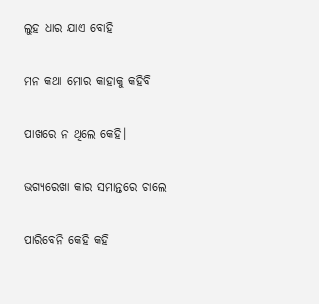ଲୁହ ଧାର ଯାଏ ବୋହି

ମନ କଥା ମୋର କାହାକୁ କହିବି

ପାଖରେ ନ ଥିଲେ କେହି।

ଭଗ୍ୟରେଖା କାର ସମାନ୍ତରେ ଚାଲେ

ପାରିବେନି କେହି କହି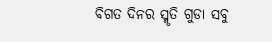ବିଗତ ଦିନର ସ୍ମୃତି ଗୁଡା ସବୁ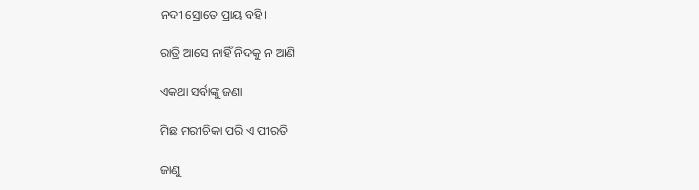ନଦୀ ସ୍ରୋତେ ପ୍ରାୟ ବହି।

ରାତ୍ରି ଆସେ ନାହିଁ ନିଦକୁ ନ ଆଣି

ଏକଥା ସର୍ବାଙ୍କୁ ଜଣା

ମିଛ ମରୀଚିକା ପରି ଏ ପୀରତି

ଜାଣୁ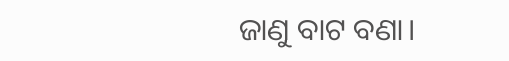ଜାଣୁ ବାଟ ବଣା।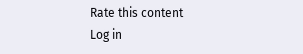Rate this content
Log in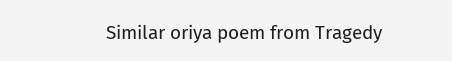Similar oriya poem from Tragedy